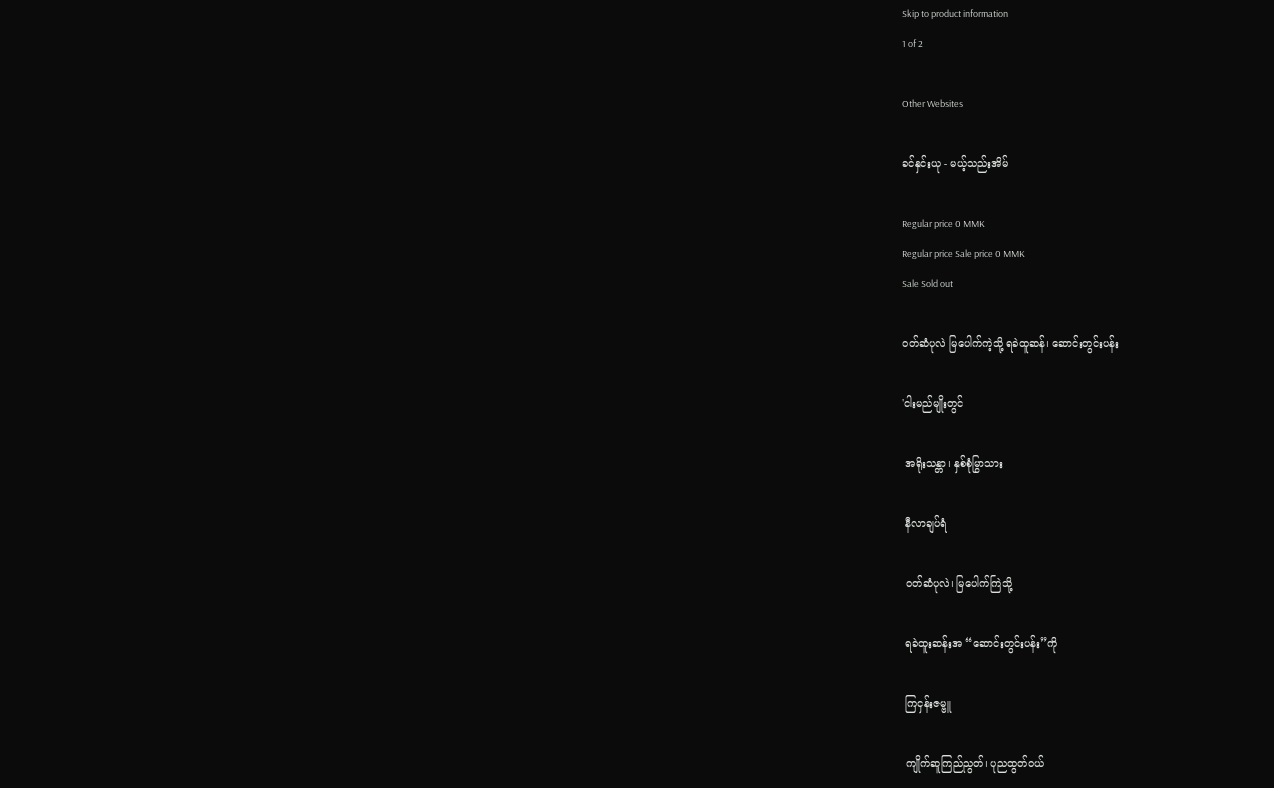Skip to product information
1 of 2

Other Websites

ခင်နှင်းယု - မယ့်သည်းအိမ်

Regular price 0 MMK
Regular price Sale price 0 MMK
Sale Sold out

ဝတ်ဆံပုလဲ မြပေါက်ကဲ့သို့ ရခဲထူဆန်၊ ဆောင်းတွင်းပန်း

'ငါးမည်မျိုးတွင်

 အရိုးသန္တာ၊ နှစ်စုံမြွာသား

 နီလာချပ်ရံ

 ဝတ်ဆံပုလဲ၊ မြပေါက်ကြဲသို့

 ရခဲထူးဆန်းအ “ဆောင်းတွင်းပန်း”ကို

 ကြငှန်းဇမ္ဗူ

 ကျိုက်ဆူကြည်ညွတ်၊ ပုညထွတ်ဝယ်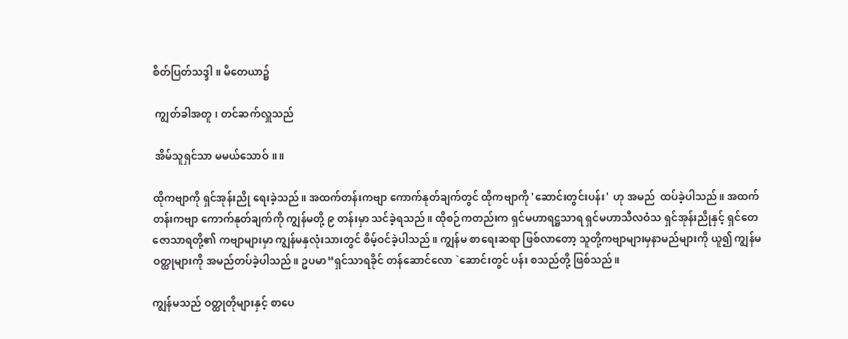စိတ်ပြတ်သဒ္ဒါ။ မိတေယာ၌

 ကျွတ်ခါအတူ၊ တင်ဆက်လှူသည်

 အိမ်သူရှင်သာ မမယ်သောဝ်။ ။

ထိုကဗျာကို ရှင်အုန်းညို ရေးခဲ့သည်။ အထက်တန်းကဗျာ ကောက်နုတ်ချက်တွင် ထိုကဗျာကို 'ဆောင်းတွင်းပန်း' ဟု အမည်  ထပ်ခဲ့ပါသည်။ အထက်တန်းကဗျာ ကောက်နုတ်ချက်ကို ကျွန်မတို့ ၉ တန်းမှာ သင်ခဲ့ရသည်။ ထိုစဉ်ကတည်းက ရှင်မဟာရဋ္ဌသာရ ရှင်မဟာသီလဝံသ ရှင်အုန်းညိုနှင့် ရှင်တေဇောသာရတို့၏ ကဗျာများမှာ ကျွန်မနှလုံးသားတွင် စိမ့်ဝင်ခဲ့ပါသည်။ ကျွန်မ စာရေးဆရာ ဖြစ်လာတော့ သူတို့ကဗျာများမှနာမည်များကို ယူ၍ ကျွန်မဝတ္ထုများကို အမည်တပ်ခဲ့ပါသည်။ ဥပမာ“ရှင်သာရခိုင် တန်ဆောင်လော `ဆောင်းတွင် ပန်း စသည်တို့ ဖြစ်သည်။

ကျွန်မသည် ဝတ္ထုတိုများနှင့် စာပေ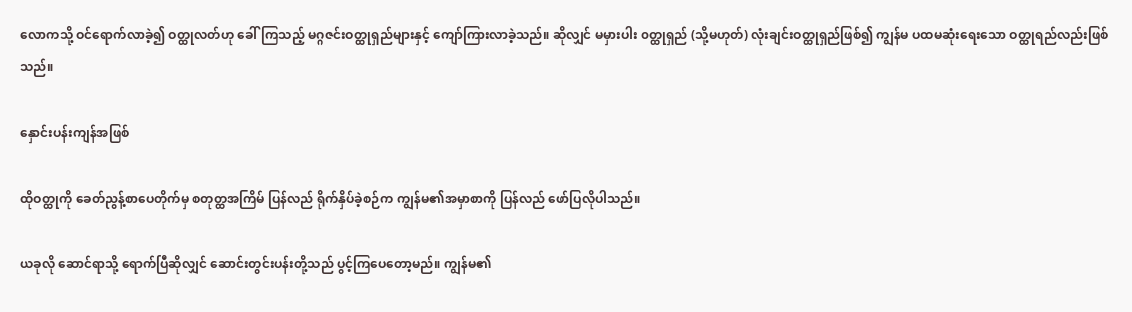လောကသို့ ဝင်ရောက်လာခဲ့၍ ဝတ္ထုလတ်ဟု ခေါ်ကြသည့် မဂ္ဂဇင်းဝတ္ထုရှည်များနှင့် ကျော်ကြားလာခဲ့သည်။ ဆိုလျှင် မမှားပါး ၀တ္ထုရှည် (သို့မဟုတ်) လုံးချင်းဝတ္ထုရှည်ဖြစ်၍ ကျွန်မ ပထမဆုံးရေးသော ဝတ္ထုရည်လည်းဖြစ်သည်။

နှောင်းပန်းကျန်အဖြစ်

ထိုဝတ္ထုကို ခေတ်ညွန့်စာပေတိုက်မှ စတုတ္ထအကြိမ် ပြန်လည် ရိုက်နှိပ်ခဲ့စဉ်က ကျွန်မ၏အမှာစာကို ပြန်လည် ဖော်ပြလိုပါသည်။

ယခုလို ဆောင်ရာသို့ ရောက်ပြီဆိုလျှင် ဆောင်းတွင်းပန်းတို့သည် ပွင့်ကြပေတော့မည်။ ကျွန်မ၏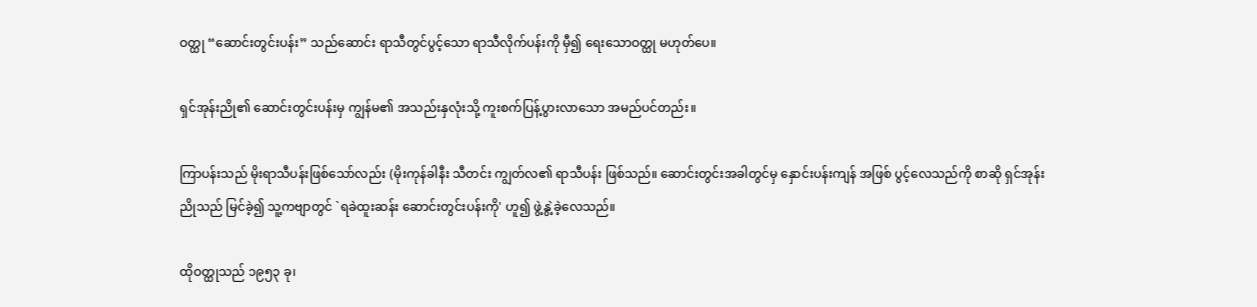ဝတ္ထု “ဆောင်းတွင်းပန်း” သည်ဆောင်း ရာသီတွင်ပွင့်သော ရာသီလိုက်ပန်းကို မှီ၍ ရေးသောဝတ္ထု မဟုတ်ပေ။

ရှင်အုန်းညို၏ ဆောင်းတွင်းပန်းမှ ကျွန်မ၏ အသည်းနှလုံးသို့ ကူးစက်ပြန့်ပွားလာသော အမည်ပင်တည်း။

ကြာပန်းသည် မိုးရာသီပန်းဖြစ်သော်လည်း (မိုးကုန်ခါနီး သီတင်း ကျွတ်လ၏ ရာသီပန်း ဖြစ်သည်။ ဆောင်းတွင်းအခါတွင်မှ နှောင်းပန်းကျန် အဖြစ် ပွင့်လေသည်ကို စာဆို ရှင်အုန်းညိုသည် မြင်ခဲ့၍ သူ့ကဗျာတွင် `ရခဲထူးဆန်း ဆောင်းတွင်းပန်းကို' ဟူ၍ ဖွဲ့နွဲ့ခဲ့လေသည်။

ထိုဝတ္ထုသည် ၁၉၅၃ ခု၊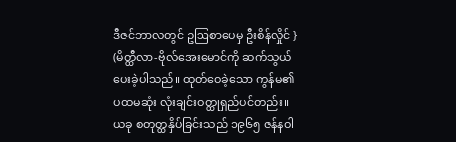ဒီဇင်ဘာလတွင် ဥဩစာပေမှ ဦးစိန်လှိုင် } (မိတ္ထီလာ-ဗိုလ်အေးမောင်ကို ဆက်သွယ်ပေးခဲ့ပါသည်။ ထုတ်ဝေခဲ့သော ကွန်မ၏ ပထမဆုံး လုံးချင်းဝတ္ထုရှည်ပင်တည်း။ ယခု စတုတ္ထနှိပ်ခြင်းသည် ၁၉၆၅ ဇန်နဝါ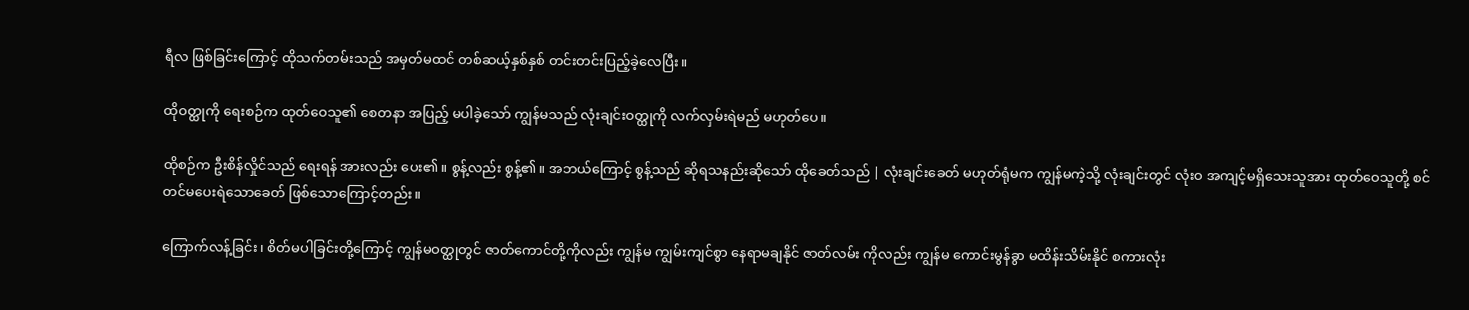ရီလ ဖြစ်ခြင်းကြောင့် ထိုသက်တမ်းသည် အမှတ်မထင် တစ်ဆယ့်နှစ်နှစ် တင်းတင်းပြည့်ခဲ့လေပြီး။

ထိုဝတ္ထုကို ရေးစဉ်က ထုတ်ဝေသူ၏ စေတနာ အပြည့် မပါခဲ့သော် ကျွန်မသည် လုံးချင်းဝတ္ထုကို လက်လှမ်းရဲမည် မဟုတ်ပေ။

ထိုစဉ်က ဦးစိန်လှိုင်သည် ရေးရန် အားလည်း ပေး၏။ စွန့်လည်း စွန့်၏။ အဘယ်ကြောင့် စွန့်သည် ဆိုရသနည်းဆိုသော် ထိုခေတ်သည် | လုံးချင်းခေတ် မဟုတ်ရုံမက ကျွန်မကဲ့သို့ လုံးချင်းတွင် လုံးဝ အကျင့်မရှိသေးသူအား ထုတ်ဝေသူတို့ စင်တင်မပေးရဲသောခေတ် ဖြစ်သောကြောင့်တည်း။

ကြောက်လန့်ခြင်း၊ စိတ်မပါခြင်းတို့ကြောင့် ကျွန်မဝတ္ထုတွင် ဇာတ်ကောင်တို့ကိုလည်း ကျွန်မ ကျွမ်းကျင်စွာ နေရာမချနိုင် ဇာတ်လမ်း ကိုလည်း ကျွန်မ ကောင်းမွန်ခွာ မထိန်းသိမ်းနိုင် စကားလုံး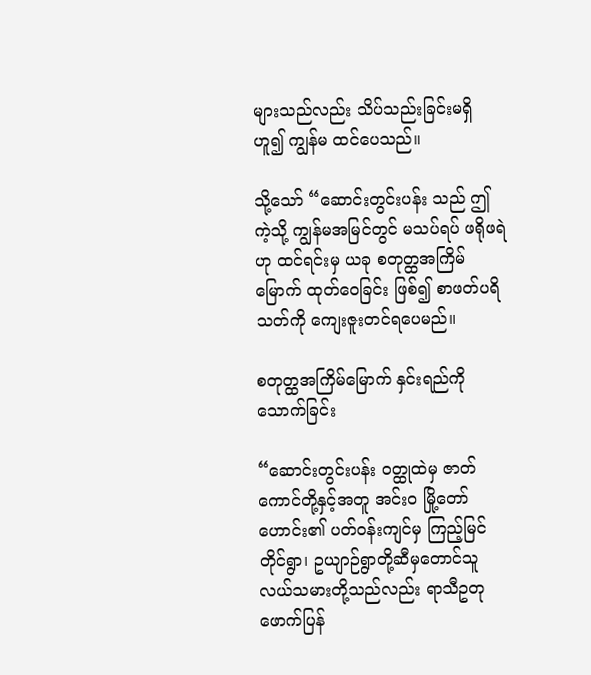များသည်လည်း သိပ်သည်းခြင်းမရှိ ဟူ၍ ကျွန်မ ထင်ပေသည်။

သို့သော် “ဆောင်းတွင်းပန်း သည် ဤကဲ့သို့ ကျွန်မအမြင်တွင် မသပ်ရပ် ဖရိုဖရဲဟု ထင်ရင်းမှ ယခု စတုတ္ထအကြိမ်မြောက် ထုတ်ဝေခြင်း ဖြစ်၍ စာဖတ်ပရိသတ်ကို ကျေးဇူးတင်ရပေမည်။

စတုတ္ထအကြိမ်မြောက် နှင်းရည်ကို သောက်ခြင်း

“ဆောင်းတွင်းပန်း ဝတ္ထုထဲမှ ဇာတ်ကောင်တို့နှင့်အတူ အင်းဝ မြို့တော်ဟောင်း၏ ပတ်ဝန်းကျင်မှ ကြည့်မြင်တိုင်ရွာ၊ ဥယျာဉ်ရွာတို့ဆီမှတောင်သူလယ်သမားတို့သည်လည်း ရာသီဥတု ဖောက်ပြန်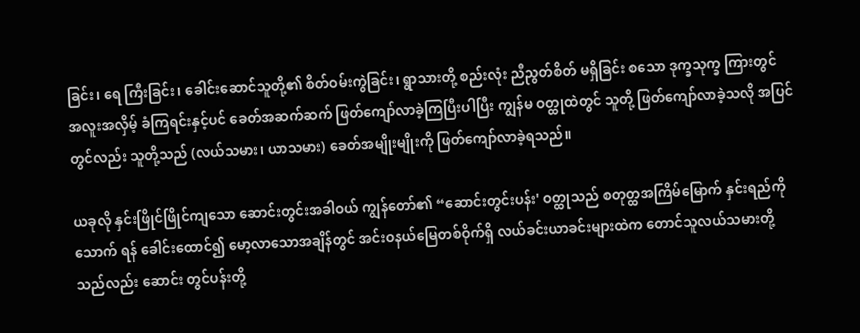ခြင်း၊ ရေ ကြီးခြင်း၊ ခေါင်းဆောင်သူတို့၏ စိတ်ဝမ်းကွဲခြင်း၊ ရွာသားတို့ စည်းလုံး ညီညွတ်စိတ် မရှိခြင်း စသော ဒုက္ခသုက္ခ ကြားတွင် အလူးအလှိမ့် ခံကြရင်းနှင့်ပင် ခေတ်အဆက်ဆက် ဖြတ်ကျော်လာခဲ့ကြပြီးပါပြီး ကျွန်မ ဝတ္ထုထဲတွင် သူတို့ ဖြတ်ကျော်လာခဲ့သလို အပြင်တွင်လည်း သူတို့သည် (လယ်သမား၊ ယာသမား) ခေတ်အမျိုးမျိုးကို ဖြတ်ကျော်လာခဲ့ရသည်။

ယခုလို နှင်းဖြိုင်ဖြိုင်ကျသော ဆောင်းတွင်းအခါဝယ် ကျွန်တော်၏ “ဆောင်းတွင်းပန်း' ဝတ္ထုသည် စတုတ္ထအကြိမ်မြောက် နှင်းရည်ကို သောက် ရန် ခေါင်းထောင်၍ မော့လာသောအချိန်တွင် အင်းဝနယ်မြေတစ်ဝိုက်ရှိ လယ်ခင်းယာခင်းများထဲက တောင်သူလယ်သမားတို့သည်လည်း ဆောင်း တွင်ပန်းတို့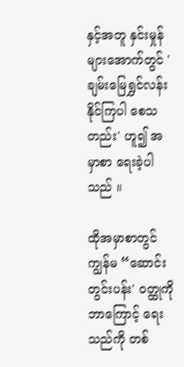နှင့်အတူ နှင်းမှုန်များအောက်တွင် 'ချမ်းမြေရွှင်လန်းနိုင်ကြပါ စေသတည်း' ဟူ၍ အမှာစာ ရေးခဲ့ပါသည် ။

ထိုအမှာစာတွင် ကျွန်မ “ဆောင်းတွင်းပန်း' ဝတ္ထုကို ဘာကြောင့် ရေးသည်ကို တစ်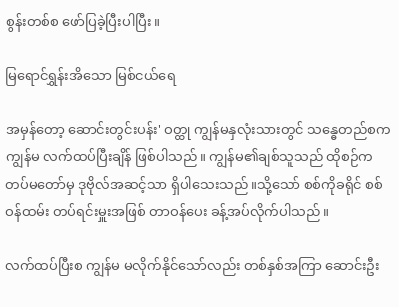စွန်းတစ်စ ဖော်ပြခဲ့ပြီးပါပြီး။

မြရောင်ရွှန်းအိသော မြစ်ငယ်ရေ

အမှန်တော့ ဆောင်းတွင်းပန်း' ဝတ္ထု ကျွန်မနှလုံးသားတွင် သန္ဓေတည်စက ကျွန်မ လက်ထပ်ပြီးချိန် ဖြစ်ပါသည်။ ကျွန်မ၏ချစ်သူသည် ထိုစဉ်က တပ်မတော်မှ ဒုဗိုလ်အဆင့်သာ ရှိပါသေးသည်။သို့သော် စစ်ကိုခရိုင် စစ်ဝန်ထမ်း တပ်ရင်းမှူးအဖြစ် တာဝန်ပေး ခန့်အပ်လိုက်ပါသည်။

လက်ထပ်ပြီးစ ကျွန်မ မလိုက်နိုင်သော်လည်း တစ်နှစ်အကြာ ဆောင်းဦး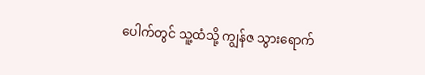ပေါက်တွင် သူ့ထံသို့ ကျွန်ဇ သွားရောက်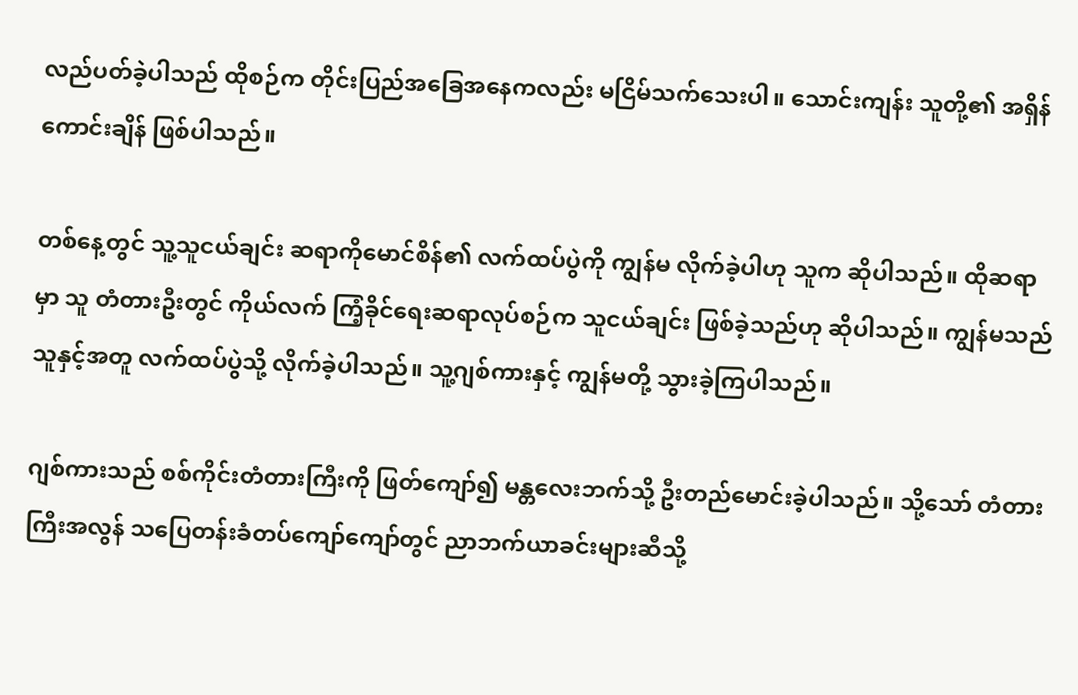လည်ပတ်ခဲ့ပါသည် ထိုစဉ်က တိုင်းပြည်အခြေအနေကလည်း မငြိမ်သက်သေးပါ။ သောင်းကျန်း သူတို့၏ အရှိန်ကောင်းချိန် ဖြစ်ပါသည်။

တစ်နေ့တွင် သူ့သူငယ်ချင်း ဆရာကိုမောင်စိန်၏ လက်ထပ်ပွဲကို ကျွန်မ လိုက်ခဲ့ပါဟု သူက ဆိုပါသည်။ ထိုဆရာမှာ သူ တံတားဦးတွင် ကိုယ်လက် ကြံ့ခိုင်ရေးဆရာလုပ်စဉ်က သူငယ်ချင်း ဖြစ်ခဲ့သည်ဟု ဆိုပါသည်။ ကျွန်မသည် သူနှင့်အတူ လက်ထပ်ပွဲသို့ လိုက်ခဲ့ပါသည်။ သူ့ဂျစ်ကားနှင့် ကျွန်မတို့ သွားခဲ့ကြပါသည်။

ဂျစ်ကားသည် စစ်ကိုင်းတံတားကြီးကို ဖြတ်ကျော်၍ မန္တလေးဘက်သို့ ဦးတည်မောင်းခဲ့ပါသည်။ သို့သော် တံတားကြီးအလွန် သပြေတန်းခံတပ်ကျော်ကျော်တွင် ညာဘက်ယာခင်းများဆီသို့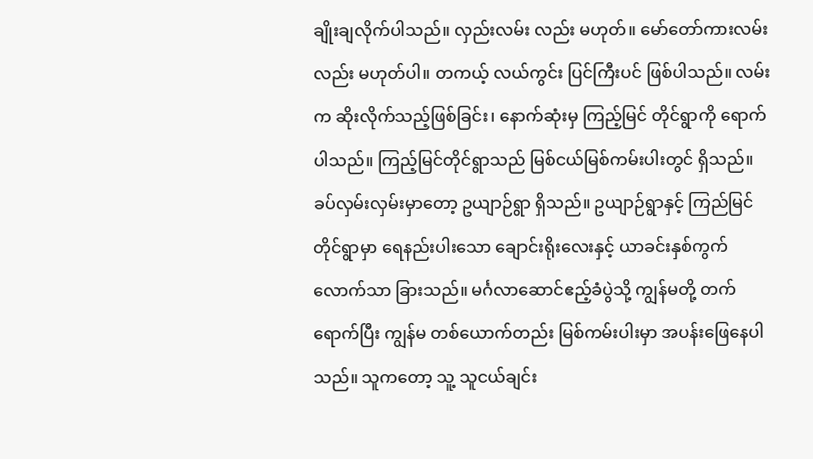ချိုးချလိုက်ပါသည်။ လှည်းလမ်း လည်း မဟုတ်။ မော်တော်ကားလမ်းလည်း မဟုတ်ပါ။ တကယ့် လယ်ကွင်း ပြင်ကြီးပင် ဖြစ်ပါသည်။ လမ်းက ဆိုးလိုက်သည့်ဖြစ်ခြင်း၊ နောက်ဆုံးမှ ကြည့်မြင် တိုင်ရွာကို ရောက်ပါသည်။ ကြည့်မြင်တိုင်ရွာသည် မြစ်ငယ်မြစ်ကမ်းပါးတွင် ရှိသည်။ ခပ်လှမ်းလှမ်းမှာတော့ ဥယျာဉ်ရွာ ရှိသည်။ ဥယျာဉ်ရွာနှင့် ကြည်မြင် တိုင်ရွာမှာ ရေနည်းပါးသော ချောင်းရိုးလေးနှင့် ယာခင်းနှစ်ကွက်လောက်သာ ခြားသည်။ မင်္ဂလာဆောင်ဧည့်ခံပွဲသို့ ကျွန်မတို့ တက်ရောက်ပြီး ကျွန်မ တစ်ယောက်တည်း မြစ်ကမ်းပါးမှာ အပန်းဖြေနေပါသည်။ သူကတော့ သူ့ သူငယ်ချင်း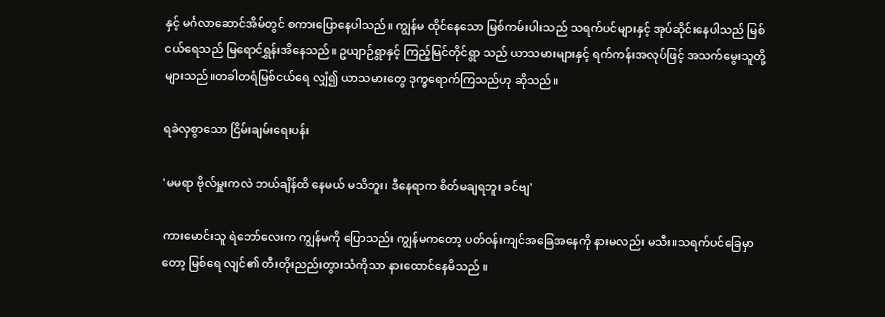နှင့် မင်္ဂလာဆောင်အိမ်တွင် စကားပြောနေပါသည်။ ကျွန်မ ထိုင်နေသော မြစ်ကမ်းပါးသည် သရက်ပင်များနှင့် အုပ်ဆိုင်းနေပါသည် မြစ်ငယ်ရေသည် မြရောင်ရွှန်းအိနေသည်။ ဥယျာဉ်ရွာနှင့် ကြည့်မြင်တိုင်ရွာ သည် ယာသမားများနှင့် ရက်ကန်းအလုပ်ဖြင့် အသက်မွေးသူတို့ များသည်။တခါတရံမြစ်ငယ်ရေ လျှံ၍ ယာသမားတွေ ဒုက္ခရောက်ကြသည်ဟု ဆိုသည်။

ရခဲလှစွာသော ငြိမ်းချမ်းရေးပန်း

'မမရာ ဗိုလ်မှူးကလဲ ဘယ်ချိန်ထိ နေမယ် မသိဘူး၊ ဒီနေရာက စိတ်မချရဘူး ခင်ဗျ'

ကားမောင်းသူ ရဲဘော်လေးက ကျွန်မကို ပြောသည်း ကျွန်မကတော့ ပတ်ဝန်းကျင်အခြေအနေကို နားမလည်း မသီး။သရက်ပင်ခြေမှာတော့ မြစ်ရေ လျင်၏ တီးတိုးညည်းတွားသံကိုသာ နားထောင်နေမိသည် ။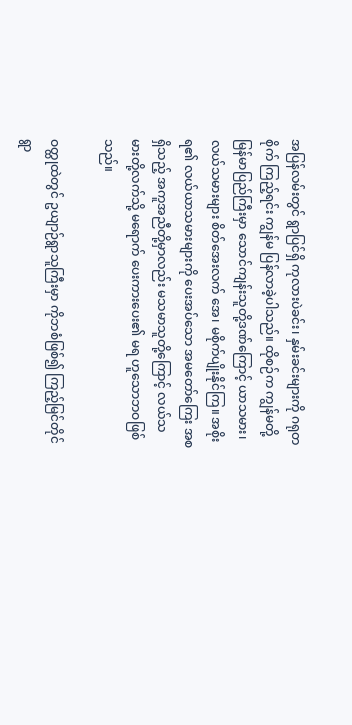အပြန်လမ်းတွင် ရွာပြင်ရှိ ကုလားပဲခင်း၊ နှမ်းခင်းများကို ဂရုတစိုက် ကြည့်ရင်း ကျွန်မ ပြန်လာခဲ့ပါသည်။ ထိုစဉ်က ကျွန်မတို့ မြန်မာပြည်ကြီးမှာ သောင်ကျန်းသူတို့ဒဏ်ကြောင့် ယာသမား၊ လယ်သမားများ စိတ်အေးလက် အေ၊ မစိုက်ပျိုးနိုင်ကြ။ အစိုးရ၏ လယ်ယာသမားများကို ပေးအပ်သော အမတော်ကြေး အစရှိသည့် အကူအညီတို့မှာလည်း မသမာသူတို့ကြောင့် လယ်သမားတို့လက်သို့ မရောက် ပေးကားပေး၏ မရ ဟူသောဘဝဖြစ်သည်။

ဝတ္ထုထဲတွင် ဥယျာဉ်ရွာသူကြီးမှာ ကိုဘစံဖြစ်၍ ကြည့်မြင်တိုင်ရွာ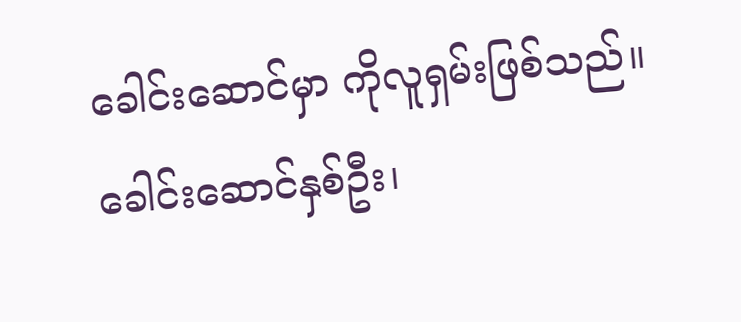ခေါင်းဆောင်မှာ ကိုလူရှမ်းဖြစ်သည်။ ခေါင်းဆောင်နှစ်ဦး၊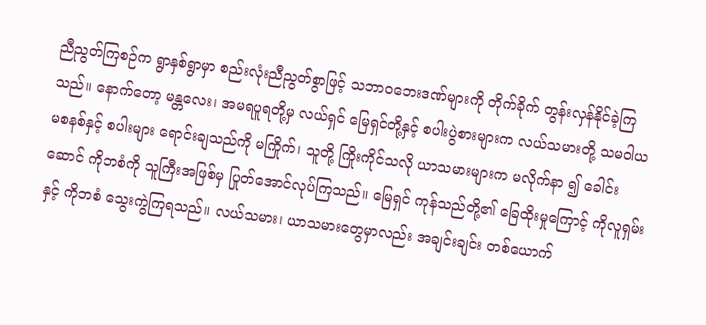ညီညွတ်ကြစဉ်က ရွာနှစ်ရွာမှာ စည်းလုံးညီညွတ်စွာဖြင့် သဘာဝဘေးဒဏ်များကို တိုက်ခိုက် တွန်းလှန်နိုင်ခဲ့ကြသည်။ နောက်တော့ မန္တလေး၊ အမရပူရတို့မှ လယ်ရှင် မြေရှင်တို့နှင့် စပါးပွဲစားများက လယ်သမားတို့ သမဝါယမစနစ်နှင့် စပါးများ ရောင်းချသည်ကို မကြိုက်၊ သူတို့ ကြိုးကိုင်သလို ယာသမားများက မလိုက်နာ ၍ ခေါင်းဆောင် ကိုဘစံကို သူကြီးအဖြစ်မှ ပြုတ်အောင်လုပ်ကြသည်။ မြေရှင် ကုန်သည်တို့၏ ခြေထိုးမှုကြောင့် ကိုလူရှမ်းနှင့် ကိုဘစံ သွေးကွဲကြရသည်။ လယ်သမား၊ ယာသမားတွေမှာလည်း အချင်းချင်း တစ်ယောက်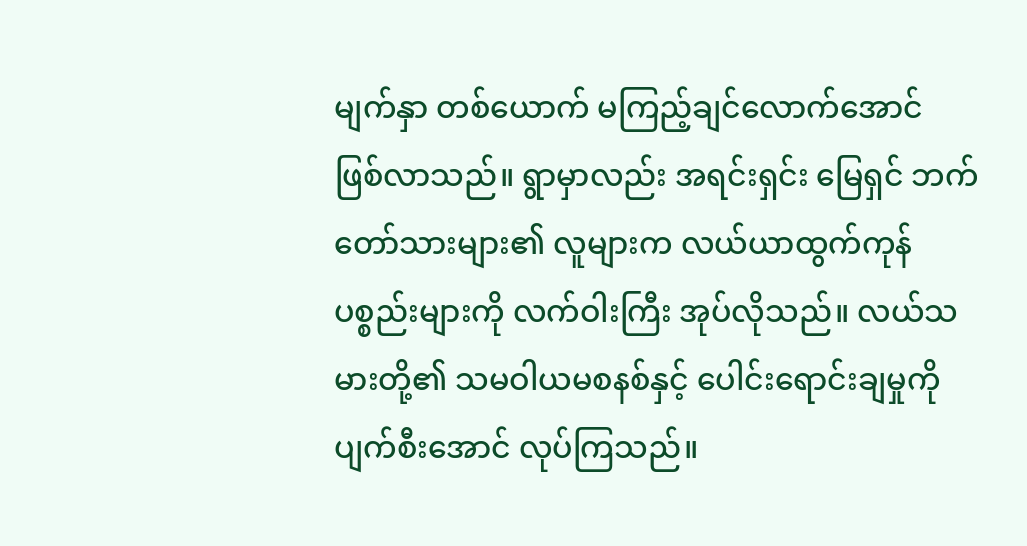မျက်နှာ တစ်ယောက် မကြည့်ချင်လောက်အောင် ဖြစ်လာသည်။ ရွာမှာလည်း အရင်းရှင်း မြေရှင် ဘက်တော်သားများ၏ လူများက လယ်ယာထွက်ကုန်ပစ္စည်းများကို လက်ဝါးကြီး အုပ်လိုသည်။ လယ်သမားတို့၏ သမဝါယမစနစ်နှင့် ပေါင်းရောင်းချမှုကို ပျက်စီးအောင် လုပ်ကြသည်။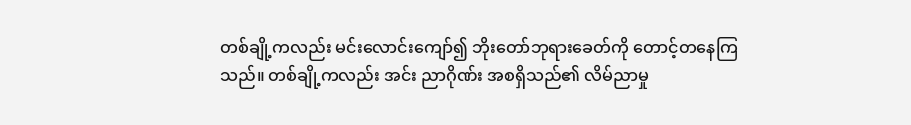တစ်ချို့ကလည်း မင်းလောင်းကျော်၍ ဘိုးတော်ဘုရားခေတ်ကို တောင့်တနေကြသည်။ တစ်ချို့ကလည်း အင်း ညာဂိုဏ်း အစရှိသည်၏ လိမ်ညာမှု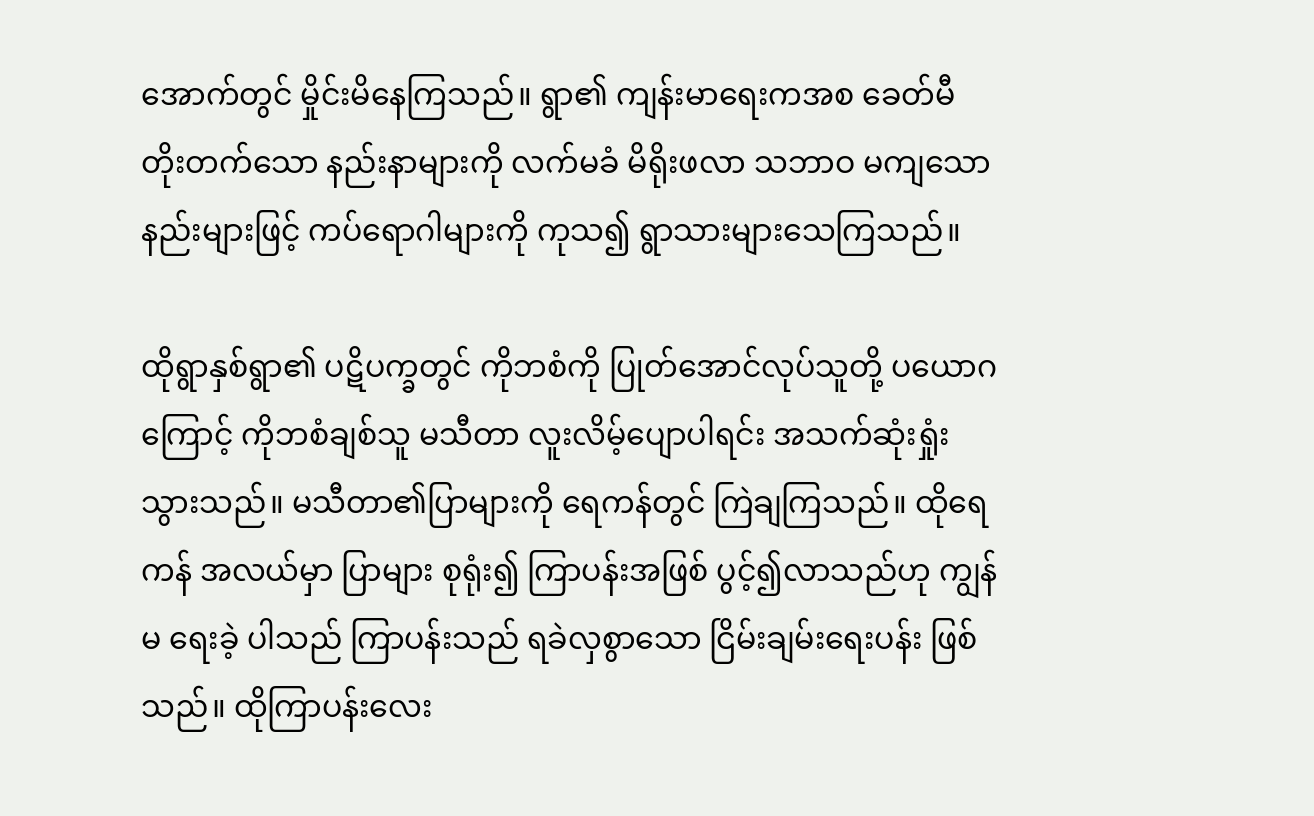အောက်တွင် မှိုင်းမိနေကြသည်။ ရွာ၏ ကျန်းမာရေးကအစ ခေတ်မီတိုးတက်သော နည်းနာများကို လက်မခံ မိရိုးဖလာ သဘာဝ မကျသောနည်းများဖြင့် ကပ်ရောဂါများကို ကုသ၍ ရွာသားများသေကြသည်။

ထိုရွာနှစ်ရွာ၏ ပဋိပက္ခတွင် ကိုဘစံကို ပြုတ်အောင်လုပ်သူတို့ ပယောဂကြောင့် ကိုဘစံချစ်သူ မသီတာ လူးလိမ့်ပျောပါရင်း အသက်ဆုံးရှုံး သွားသည်။ မသီတာ၏ပြာများကို ရေကန်တွင် ကြဲချကြသည်။ ထိုရေကန် အလယ်မှာ ပြာများ စုရုံး၍ ကြာပန်းအဖြစ် ပွင့်၍လာသည်ဟု ကျွန်မ ရေးခဲ့ ပါသည် ကြာပန်းသည် ရခဲလှစွာသော ငြိမ်းချမ်းရေးပန်း ဖြစ်သည်။ ထိုကြာပန်းလေး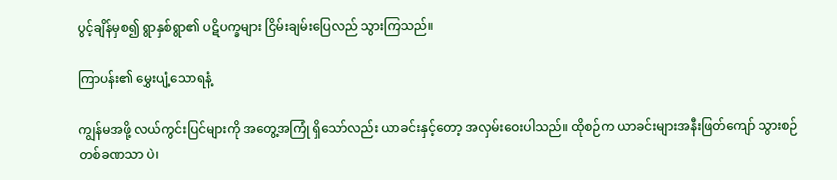ပွင့်ချိန်မှစ၍ ရွာနှစ်ရွာ၏ ပဋိပက္ခများ ငြိမ်းချမ်းပြေလည် သွားကြသည်။

ကြာပန်း၏ မွှေးပျံ့သောရနံ့

ကျွန်မအဖို့ လယ်ကွင်းပြင်များကို အတွေ့အကြုံ ရှိသော်လည်း ယာခင်းနှင့်တော့ အလှမ်းဝေးပါသည်။ ထိုစဉ်က ယာခင်းများအနီးဖြတ်ကျော် သွားစဉ် တစ်ခဏသာ ပဲ၊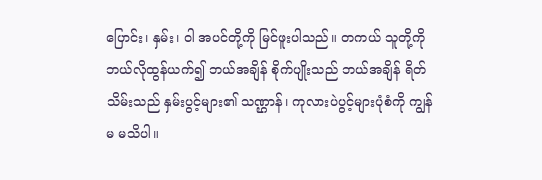ပြောင်း၊ နှမ်း၊ ဝါ အပင်တို့ကို မြင်ဖူးပါသည်။ တကယ် သူတို့ကို ဘယ်လိုထွန်ယက်၍ ဘယ်အချိန် စိုက်ပျိုးသည် ဘယ်အချိန် ရိတ်သိမ်းသည် နှမ်းပွင့်များ၏ သဏ္ဌာန်၊ ကုလားပဲပွင့်များပုံစံကို ကျွန်မ မသိပါ။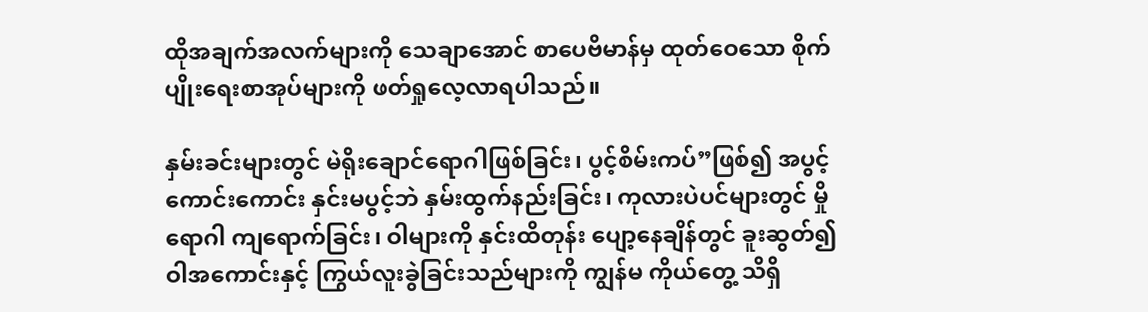ထိုအချက်အလက်များကို သေချာအောင် စာပေဗိမာန်မှ ထုတ်ဝေသော စိုက်ပျိုးရေးစာအုပ်များကို ဖတ်ရှုလေ့လာရပါသည်။

နှမ်းခင်းများတွင် မဲရိုးချောင်ရောဂါဖြစ်ခြင်း၊ ပွင့်စိမ်းကပ်”ဖြစ်၍ အပွင့်ကောင်းကောင်း နှင်းမပွင့်ဘဲ နှမ်းထွက်နည်းခြင်း၊ ကုလားပဲပင်များတွင် မှိုရောဂါ ကျရောက်ခြင်း၊ ဝါများကို နှင်းထိတုန်း ပျော့နေချိန်တွင် ခူးဆွတ်၍ ဝါအကောင်းနှင့် ကြွယ်လူးခွဲခြင်းသည်များကို ကျွန်မ ကိုယ်တွေ့ သိရှိ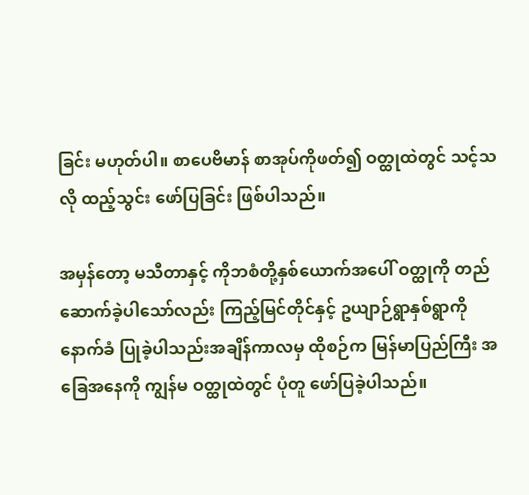ခြင်း မဟုတ်ပါ။ စာပေဗိမာန် စာအုပ်ကိုဖတ်၍ ဝတ္ထုထဲတွင် သင့်သလို ထည့်သွင်း ဖော်ပြခြင်း ဖြစ်ပါသည်။

အမှန်တော့ မသီတာနှင့် ကိုဘစံတို့နှစ်ယောက်အပေါ် ဝတ္ထုကို တည်ဆောက်ခဲ့ပါသော်လည်း ကြည့်မြင်တိုင်နှင့် ဥယျာဉ်ရွာနှစ်ရွာကို နောက်ခံ ပြုခဲ့ပါသည်းအချိန်ကာလမှ ထိုစဉ်က မြန်မာပြည်ကြီး အခြေအနေကို ကျွန်မ ဝတ္ထုထဲတွင် ပုံတူ ဖော်ပြခဲ့ပါသည်။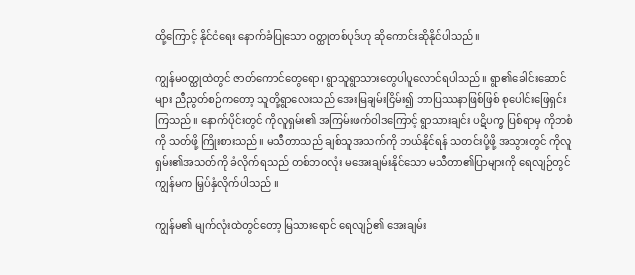ထို့ကြောင့် နိုင်ငံရေး နောက်ခံပြုသော ဝတ္ထုတစ်ပုဒ်ဟု ဆိုကောင်းဆိုနိုင်ပါသည်။

ကျွန်မဝတ္ထုထဲတွင် ဇာတ်ကောင်တွေရော၊ ရွာသူရွာသားတွေပါပူလောင်ရပါသည်။ ရွာ၏ခေါင်းဆောင်များ ညီညွတ်စဉ်ကတော့ သူတို့ရွာလေးသည် အေးမြချမ်းငြိမ်း၍ ဘာပြဿနာဖြစ်ဖြစ် စုပေါင်းဖြေရှင်းကြသည်။ နောက်ပိုင်းတွင် ကိုလူရှမ်း၏ အကြမ်းဖက်ဝါဒကြောင့် ရွာသားချင်း ပဋိပက္ခ ပြစ်ရာမှ ကိုဘစံကို သတ်ဖို့ ကြိုးစားသည်။ မသီတာသည် ချစ်သူအသက်ကို ဘယ်နိုင်ရန် သတင်းပို့ဖို့ အသွားတွင် ကိုလူရှမ်း၏အသတ်ကို ခံလိုက်ရသည် တစ်ဘဝလုံး မအေးချမ်းနိုင်သော မသီတာ၏ပြာများကို ရေလျဉ်တွင် ကျွန်မက မြှပ်နှံလိုက်ပါသည် ။

ကျွန်မ၏ မျက်လုံးထဲတွင်တော့ မြသားရောင် ရေလျဉ်၏ အေးချမ်း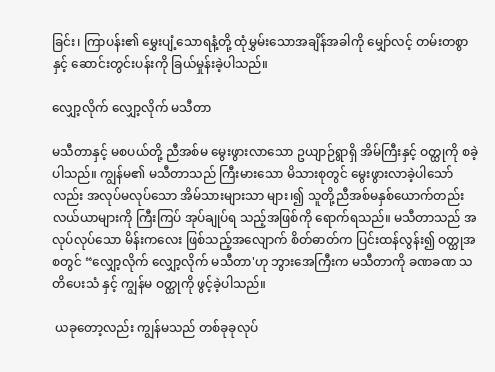ခြင်း၊ ကြာပန်း၏ မွှေးပျံ့သောရနံ့တို့ ထုံမွှမ်းသောအချိန်အခါကို မျှော်လင့် တမ်းတစွာနှင့် ဆောင်းတွင်းပန်းကို ခြယ်မှုန်းခဲ့ပါသည်။

လျှော့လိုက် လျှော့လိုက် မသီတာ

မသီတာနှင့် မစပယ်တို့ ညီအစ်မ မွေးဖွားလာသော ဥယျာဉ်ရွာရှိ အိမ်ကြီးနှင့် ဝတ္ထုကို စခဲ့ပါသည်။ ကျွန်မ၏ မသီတာသည် ကြီးမားသော မိသားစုတွင် မွေးဖွားလာခဲ့ပါသော်လည်း အလုပ်မလုပ်သော အိမ်သားများသာ များ၊၍ သူတို့ညီအစ်မနှစ်ယောက်တည်း လယ်ယာများကို ကြီးကြပ် အုပ်ချုပ်ရ သည့်အဖြစ်ကို ရောက်ရသည်။ မသီတာသည် အလုပ်လုပ်သော မိန်းကလေး ဖြစ်သည့်အလျောက် စိတ်ဓာတ်က ပြင်းထန်လွန်း၍ ဝတ္ထုအစတွင် “လျှော့လိုက် လျှော့လိုက် မသီတာ'ဟု ဘွားအေကြီးက မသီတာကို ခဏခဏ သတိပေးသံ နှင့် ကျွန်မ ဝတ္ထုကို ဖွင့်ခဲ့ပါသည်။

 ယခုတော့လည်း ကျွန်မသည် တစ်ခုခုလုပ်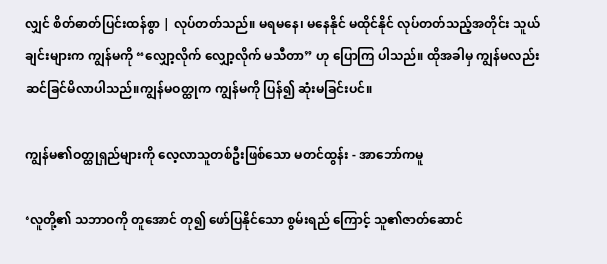လျှင် စိတ်ဓာတ်ပြင်းထန်စွာ | လုပ်တတ်သည်။ မရမနေ၊ မနေနိုင် မထိုင်နိုင် လုပ်တတ်သည့်အတိုင်း သူယ်ချင်းများက ကျွန်မကို “လျှော့လိုက် လျှော့လိုက် မသီတာ” ဟု ပြောကြ ပါသည်။ ထိုအခါမှ ကျွန်မလည်း ဆင်ခြင်မိလာပါသည်။ကျွန်မဝတ္ထုက ကျွန်မကို ပြန်၍ ဆုံးမခြင်းပင်။

ကျွန်မ၏ဝတ္ထုရှည်များကို လေ့လာသူတစ်ဦးဖြစ်သော မတင်ထွန်း - အာဘော်ကမူ

‘လူတို့၏ သဘာဝကို တူအောင် တု၍ ဖော်ပြနိုင်သော စွမ်းရည် ကြောင့် သူ၏ဇာတ်ဆောင်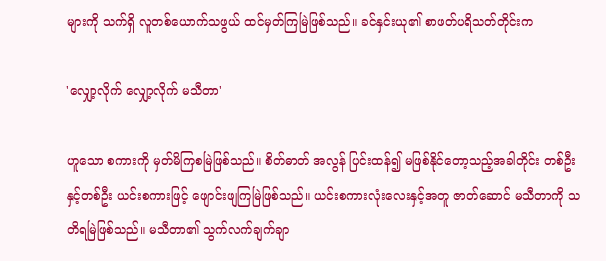များကို သက်ရှိ လူတစ်ယောက်သဖွယ် ထင်မှတ်ကြမြဲဖြစ်သည်။ ခင်နှင်းယု၏ စာဖတ်ပရိသတ်တိုင်းက

'လျှော့လိုက် လျှော့လိုက် မသီတာ'

ဟူသော စကားကို မှတ်မိကြစမြဲဖြစ်သည်။ စိတ်ဓာတ် အလွန် ပြင်းထန်၍ မဖြစ်နိုင်တော့သည့်အခါတိုင်း တစ်ဦးနှင့်တစ်ဦး ယင်းစကားဖြင့် ဖျောင်းဖျကြမြဲဖြစ်သည်။ ယင်းစကားလုံးလေးနှင့်အတူ ဇာတ်ဆောင် မသီတာကို သတိရမြဲဖြစ်သည်။ မသီတာ၏ သွက်လက်ချက်ချာ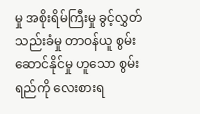မှု အစိုးရိမ်ကြီးမှု ခွင့်လွှတ် သည်းခံမှု တာဝန်ယူ စွမ်းဆောင်နိုင်မှု ဟူသော စွမ်းရည်ကို လေးစားရ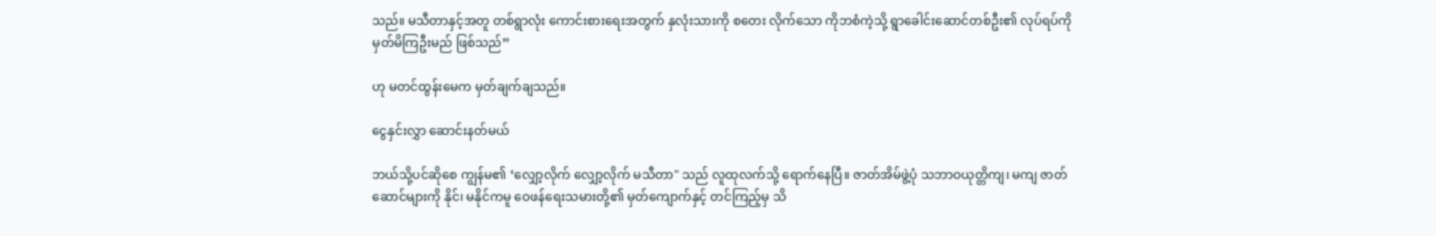သည်။ မသီတာနှင့်အတူ တစ်ရွာလုံး ကောင်းစားရေးအတွက် နှလုံးသားကို စတေး လိုက်သော ကိုဘစံကဲ့သို့ ရွာခေါင်းဆောင်တစ်ဦး၏ လုပ်ရပ်ကို မှတ်မိကြဦးမည် ဖြစ်သည်”

ဟု မတင်ထွန်းမေက မှတ်ချက်ချသည်။

ငွေနှင်းလွှာ ဆောင်းနတ်မယ်

ဘယ်သို့ပင်ဆိုစေ ကျွန်မ၏ ‘လျှော့လိုက် လျှော့လိုက် မသီတာ" သည် လူထုလက်သို့ ရောက်နေပြီ။ ဇာတ်အိမ်ဖွဲ့ပုံ သဘာဝယုတ္တိကျ၊ မကျ ဇာတ်ဆောင်များကို နိုင်၊ မနိုင်ကမူ ဝေဖန်ရေးသမားတို့၏ မှတ်ကျောက်နှင့် တင်ကြည့်မှ သိ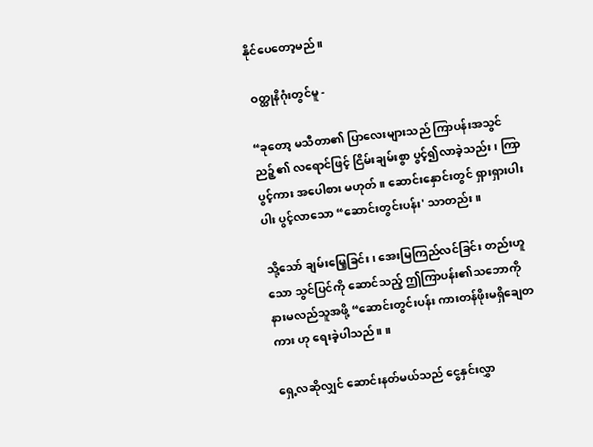နိုင်ပေတော့မည်။

 ဝတ္ထုနိဂုံးတွင်မူ -

“ခုတော့ မသီတာ၏ ပြာလေးများသည် ကြာပန်းအသွင် ညဉ့်၏ လရောင်ဖြင့် ငြိမ်းချမ်းစွာ ပွင့်၍လာခဲ့သည်း၊ ကြာပွင့်ကား အပေါစား မဟုတ်။ ဆောင်းနှောင်းတွင် ရှားရှားပါးပါး ပွင့်လာသော “ဆောင်းတွင်းပန်း' သာတည်း။

သို့သော် ချမ်းမြေ့ခြင်း၊ အေးမြကြည်လင်ခြင်း တည်းဟူသော သွင်ပြင်ကို ဆောင်သည့် ဤကြာပန်း၏သဘောကို နားမလည်သူအဖို့ “ဆောင်းတွင်းပန်း ကားတန်ဖိုးမရှိချေတကား ဟု ရေးခဲ့ပါသည်။ ။

ရှေ့လဆိုလျှင် ဆောင်းနတ်မယ်သည် ငွေနှင်းလွှာ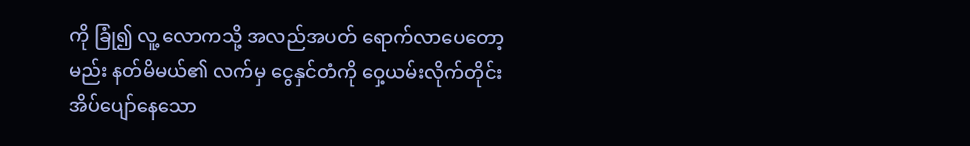ကို ခြုံ၍ လူ့ လောကသို့ အလည်အပတ် ရောက်လာပေတော့မည်း နတ်မိမယ်၏ လက်မှ ငွေနှင်တံကို ဝှေ့ယမ်းလိုက်တိုင်း အိပ်ပျော်နေသော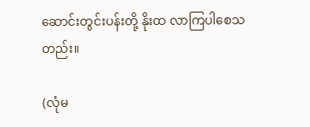ဆောင်းတွင်းပန်းတို့ နိုးထ လာကြပါစေသတည်း။

(လုံမ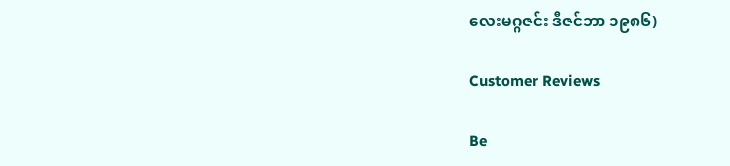လေးမဂ္ဂဇင်း ဒီဇင်ဘာ ၁၉၈၆)

Customer Reviews

Be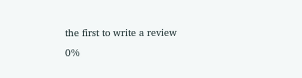the first to write a review
0%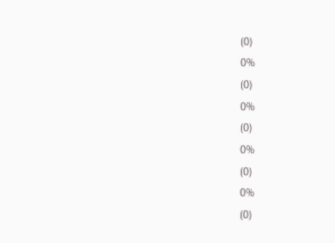(0)
0%
(0)
0%
(0)
0%
(0)
0%
(0)